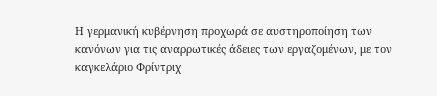Η γερμανική κυβέρνηση προχωρά σε αυστηροποίηση των κανόνων για τις αναρρωτικές άδειες των εργαζομένων, με τον καγκελάριο Φρίντριχ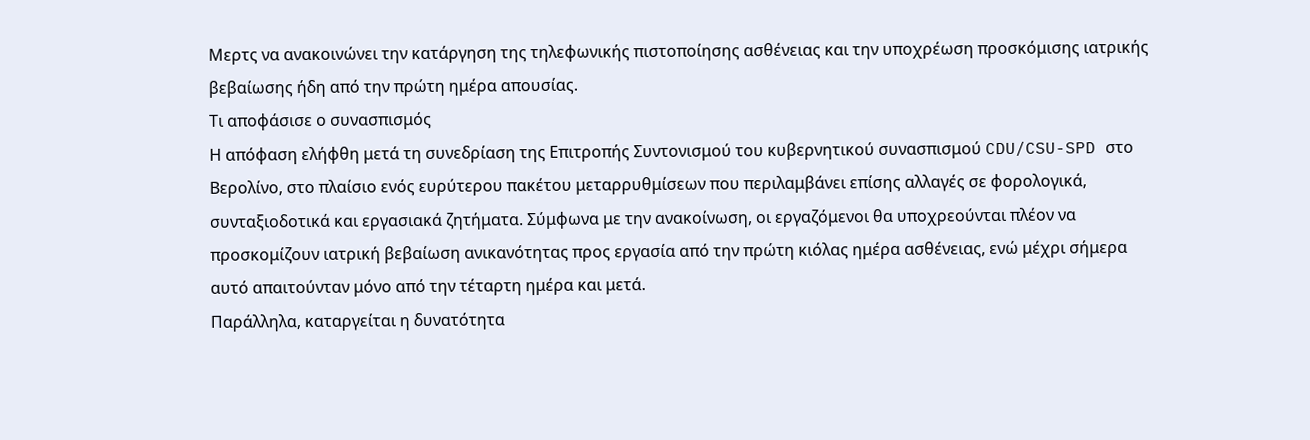Μερτς να ανακοινώνει την κατάργηση της τηλεφωνικής πιστοποίησης ασθένειας και την υποχρέωση προσκόμισης ιατρικής βεβαίωσης ήδη από την πρώτη ημέρα απουσίας.
Τι αποφάσισε ο συνασπισμός
Η απόφαση ελήφθη μετά τη συνεδρίαση της Επιτροπής Συντονισμού του κυβερνητικού συνασπισμού CDU/CSU-SPD στο Βερολίνο, στο πλαίσιο ενός ευρύτερου πακέτου μεταρρυθμίσεων που περιλαμβάνει επίσης αλλαγές σε φορολογικά, συνταξιοδοτικά και εργασιακά ζητήματα. Σύμφωνα με την ανακοίνωση, οι εργαζόμενοι θα υποχρεούνται πλέον να προσκομίζουν ιατρική βεβαίωση ανικανότητας προς εργασία από την πρώτη κιόλας ημέρα ασθένειας, ενώ μέχρι σήμερα αυτό απαιτούνταν μόνο από την τέταρτη ημέρα και μετά.
Παράλληλα, καταργείται η δυνατότητα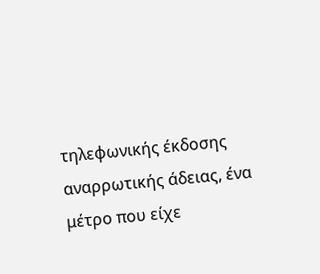τηλεφωνικής έκδοσης αναρρωτικής άδειας, ένα μέτρο που είχε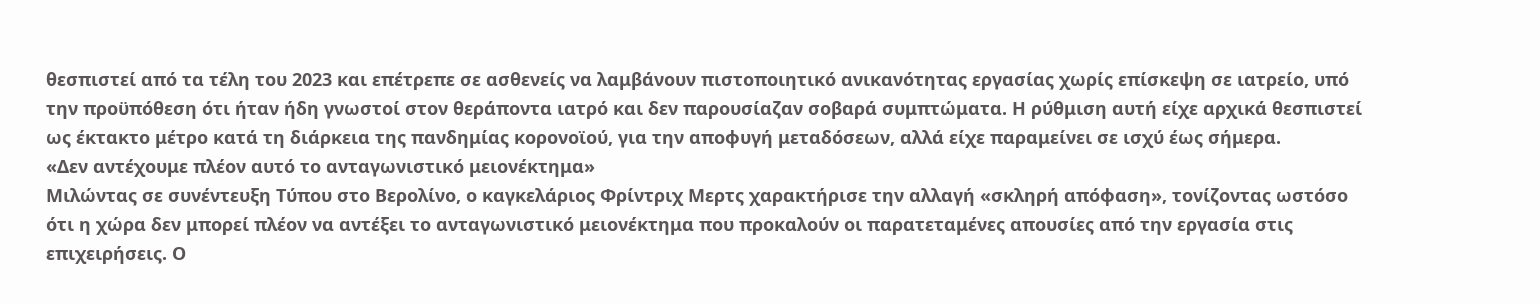θεσπιστεί από τα τέλη του 2023 και επέτρεπε σε ασθενείς να λαμβάνουν πιστοποιητικό ανικανότητας εργασίας χωρίς επίσκεψη σε ιατρείο, υπό την προϋπόθεση ότι ήταν ήδη γνωστοί στον θεράποντα ιατρό και δεν παρουσίαζαν σοβαρά συμπτώματα. Η ρύθμιση αυτή είχε αρχικά θεσπιστεί ως έκτακτο μέτρο κατά τη διάρκεια της πανδημίας κορονοϊού, για την αποφυγή μεταδόσεων, αλλά είχε παραμείνει σε ισχύ έως σήμερα.
«Δεν αντέχουμε πλέον αυτό το ανταγωνιστικό μειονέκτημα»
Μιλώντας σε συνέντευξη Τύπου στο Βερολίνο, ο καγκελάριος Φρίντριχ Μερτς χαρακτήρισε την αλλαγή «σκληρή απόφαση», τονίζοντας ωστόσο ότι η χώρα δεν μπορεί πλέον να αντέξει το ανταγωνιστικό μειονέκτημα που προκαλούν οι παρατεταμένες απουσίες από την εργασία στις επιχειρήσεις. Ο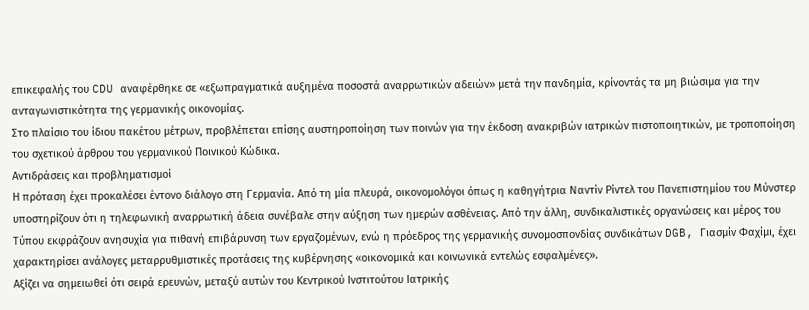επικεφαλής του CDU αναφέρθηκε σε «εξωπραγματικά αυξημένα ποσοστά αναρρωτικών αδειών» μετά την πανδημία, κρίνοντάς τα μη βιώσιμα για την ανταγωνιστικότητα της γερμανικής οικονομίας.
Στο πλαίσιο του ίδιου πακέτου μέτρων, προβλέπεται επίσης αυστηροποίηση των ποινών για την έκδοση ανακριβών ιατρικών πιστοποιητικών, με τροποποίηση του σχετικού άρθρου του γερμανικού Ποινικού Κώδικα.
Αντιδράσεις και προβληματισμοί
Η πρόταση έχει προκαλέσει έντονο διάλογο στη Γερμανία. Από τη μία πλευρά, οικονομολόγοι όπως η καθηγήτρια Ναντίν Ρίντελ του Πανεπιστημίου του Μύνστερ υποστηρίζουν ότι η τηλεφωνική αναρρωτική άδεια συνέβαλε στην αύξηση των ημερών ασθένειας. Από την άλλη, συνδικαλιστικές οργανώσεις και μέρος του Τύπου εκφράζουν ανησυχία για πιθανή επιβάρυνση των εργαζομένων, ενώ η πρόεδρος της γερμανικής συνομοσπονδίας συνδικάτων DGB, Γιασμίν Φαχίμι, έχει χαρακτηρίσει ανάλογες μεταρρυθμιστικές προτάσεις της κυβέρνησης «οικονομικά και κοινωνικά εντελώς εσφαλμένες».
Αξίζει να σημειωθεί ότι σειρά ερευνών, μεταξύ αυτών του Κεντρικού Ινστιτούτου Ιατρικής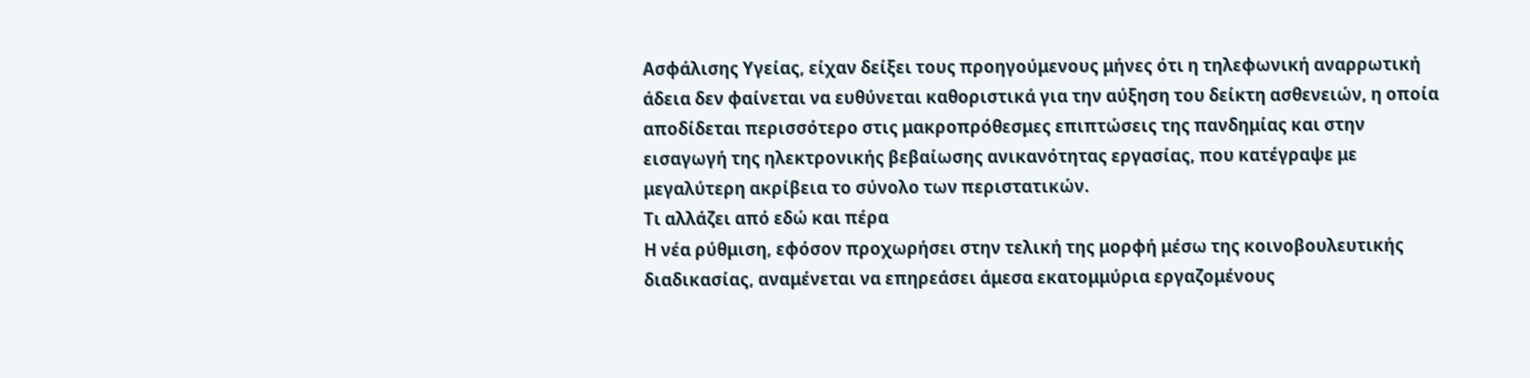Ασφάλισης Υγείας, είχαν δείξει τους προηγούμενους μήνες ότι η τηλεφωνική αναρρωτική άδεια δεν φαίνεται να ευθύνεται καθοριστικά για την αύξηση του δείκτη ασθενειών, η οποία αποδίδεται περισσότερο στις μακροπρόθεσμες επιπτώσεις της πανδημίας και στην εισαγωγή της ηλεκτρονικής βεβαίωσης ανικανότητας εργασίας, που κατέγραψε με μεγαλύτερη ακρίβεια το σύνολο των περιστατικών.
Τι αλλάζει από εδώ και πέρα
Η νέα ρύθμιση, εφόσον προχωρήσει στην τελική της μορφή μέσω της κοινοβουλευτικής διαδικασίας, αναμένεται να επηρεάσει άμεσα εκατομμύρια εργαζομένους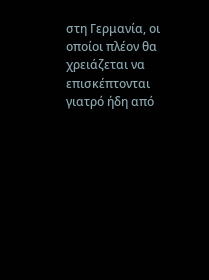στη Γερμανία, οι οποίοι πλέον θα χρειάζεται να επισκέπτονται γιατρό ήδη από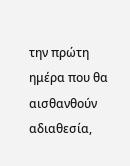την πρώτη ημέρα που θα αισθανθούν αδιαθεσία,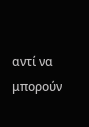αντί να μπορούν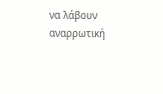να λάβουν αναρρωτική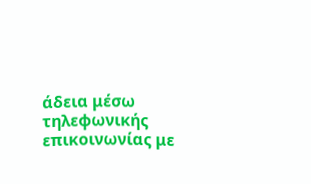άδεια μέσω τηλεφωνικής επικοινωνίας με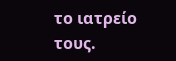το ιατρείο τους.